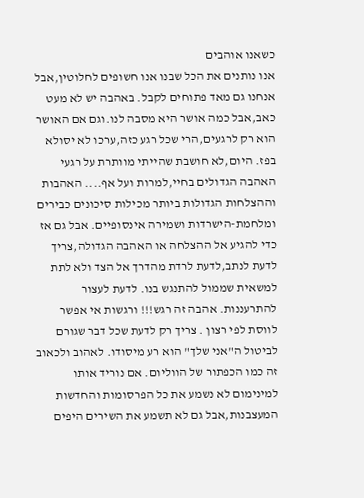כשאנו אוהבים
אנו נותנים את הכל שבנו אנו חשופים לחלוטין,אבל אנחנו גם מאד פתוחים לקבל. באהבה יש לא מעט כאב,אבל כמה אושר היא מסבה לנו.וגם אם האושר הוא רק לרגעים,הרי שכל רגע כזה,ערכו לא יסולא בפז. היום,לא חושבת שהייתי מוותרת על רגעי האהבה הגדולים בחיי,למרות ועל אף.... האהבות וההצלחות הגדולות ביותר מכילות סיכונים כבירים ומלחמת-הישרדות ושמירה אינסופיים. אבל גם אז כדי להגיע אל ההצלחה או האהבה הגדולה,צריך לדעת לנתב,לדעת לרדת מהדרך אל הצד ולא לתת למשאית שממול להתנגש בנו. לדעת לעצור להתרעננות. אהבה זה רגש!!! ורגשות אי אפשר לווסת לפי רצון . צריך רק לדעת שכל דבר שגורם לביטול ה"אני שלך" הוא רע מיסודו. לאהוב ולכאוב זה כמו הכפתור של הווליום. אם נוריד אותו למינימום לא נשמע את כל הפרסומות והחדשות המעצבנות,אבל גם לא תשמע את השירים היפים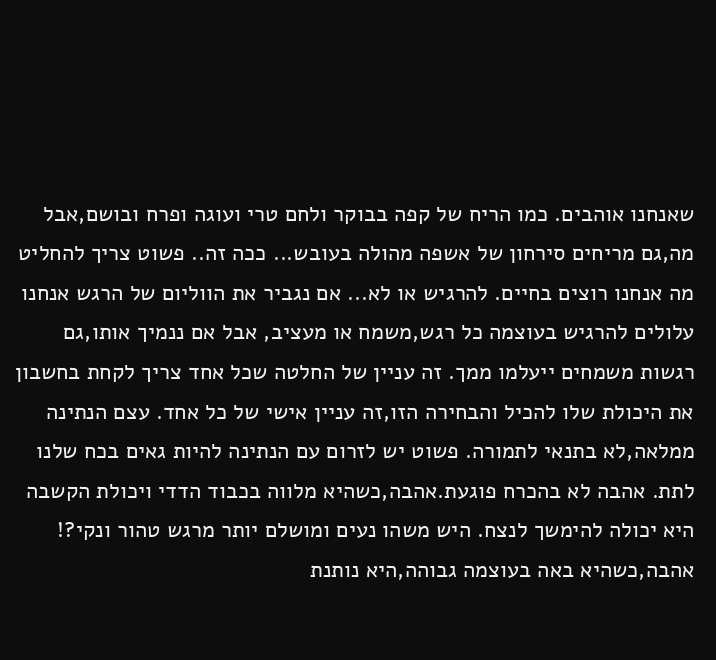שאנחנו אוהבים. כמו הריח של קפה בבוקר ולחם טרי ועוגה ופרח ובושם,אבל מה,גם מריחים סירחון של אשפה מהולה בעובש... ככה זה.. פשוט צריך להחליט מה אנחנו רוצים בחיים. להרגיש או לא... אם נגביר את הווליום של הרגש אנחנו עלולים להרגיש בעוצמה כל רגש,משמח או מעציב, אבל אם ננמיך אותו,גם רגשות משמחים ייעלמו ממך. זה עניין של החלטה שכל אחד צריך לקחת בחשבון את היכולת שלו להכיל והבחירה הזו,זה עניין אישי של כל אחד. עצם הנתינה ממלאה,לא בתנאי לתמורה. פשוט יש לזרום עם הנתינה להיות גאים בכח שלנו לתת. אהבה לא בהכרח פוגעת.אהבה,כשהיא מלווה בכבוד הדדי ויכולת הקשבה היא יכולה להימשך לנצח. היש משהו נעים ומושלם יותר מרגש טהור ונקי?! אהבה,כשהיא באה בעוצמה גבוהה,היא נותנת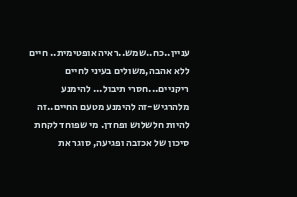עניין..כח..שמש..ראיה אופטימית.. חיים ללא אהבה,משולים בעיני לחיים ריקניים...חסרי תיבול... להימנע מלהרגיש-זה להימנע מטעם החיים..זה להיות חלשלוש ופחדן. מי שפוחד לקחת סיכון של אכזבה ופגיעה, סוגר את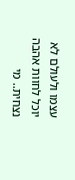עצמו ולעולם לא יוכל לחוות אהבה נצחית.. מי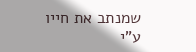שמנתב את חייו ע"י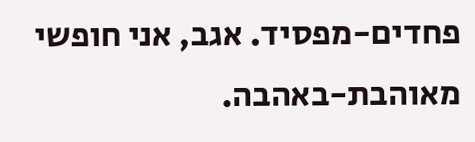פחדים-מפסיד. אגב, אני חופשי מאוהבת-באהבה.